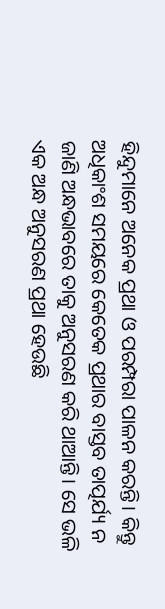ହିନ୍ଦୁମାନେ ଅନେକ ପ୍ରଥା ଓ ପରମ୍ପରା ପାଳନ କରନ୍ତି। କିନ୍ତୁ ଅଧିକାଂଶ ସମୟରେ କେତେକ ପ୍ରଥାର ବାସ୍ତବ ତାତ୍ପର୍ଯ୍ୟ ନ ଜାଣି ଅନ୍ଧଭାବରେ ତାକୁ ଅନୁସରଣ କରି ଥାଆନ୍ତି। ସେ ଭଳି ଏକ ଅନ୍ଧ ଅନୁସରଣ ପ୍ରଥା ହେଉଛି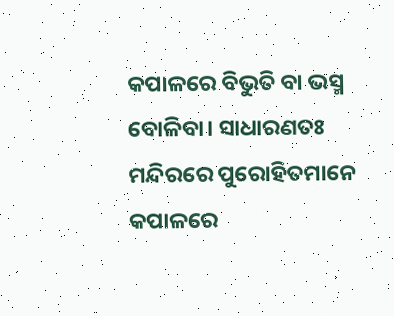କପାଳରେ ବିଭୁତି ବା ଭସ୍ମ ବୋଳିବା। ସାଧାରଣତଃ ମନ୍ଦିରରେ ପୁରୋହିତମାନେ କପାଳରେ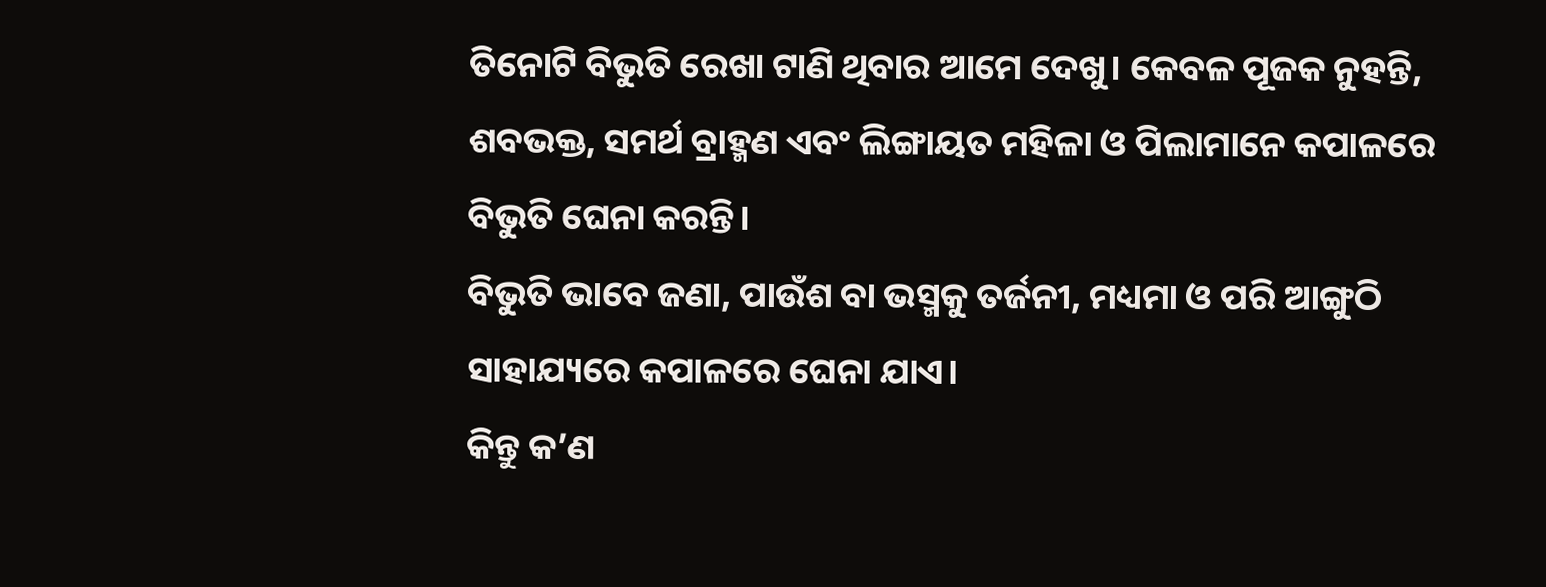ତିନୋଟି ବିଭୁତି ରେଖା ଟାଣି ଥିବାର ଆମେ ଦେଖୁ। କେବଳ ପୂଜକ ନୁହନ୍ତି, ଶବଭକ୍ତ, ସମର୍ଥ ବ୍ରାହ୍ମଣ ଏବଂ ଲିଙ୍ଗାୟତ ମହିଳା ଓ ପିଲାମାନେ କପାଳରେ ବିଭୁତି ଘେନା କରନ୍ତି।
ବିଭୁତି ଭାବେ ଜଣା, ପାଉଁଶ ବା ଭସ୍ମକୁ ତର୍ଜନୀ, ମଧ୍ୟମା ଓ ପରି ଆଙ୍ଗୁଠି ସାହାଯ୍ୟରେ କପାଳରେ ଘେନା ଯାଏ।
କିନ୍ତୁ କ’ଣ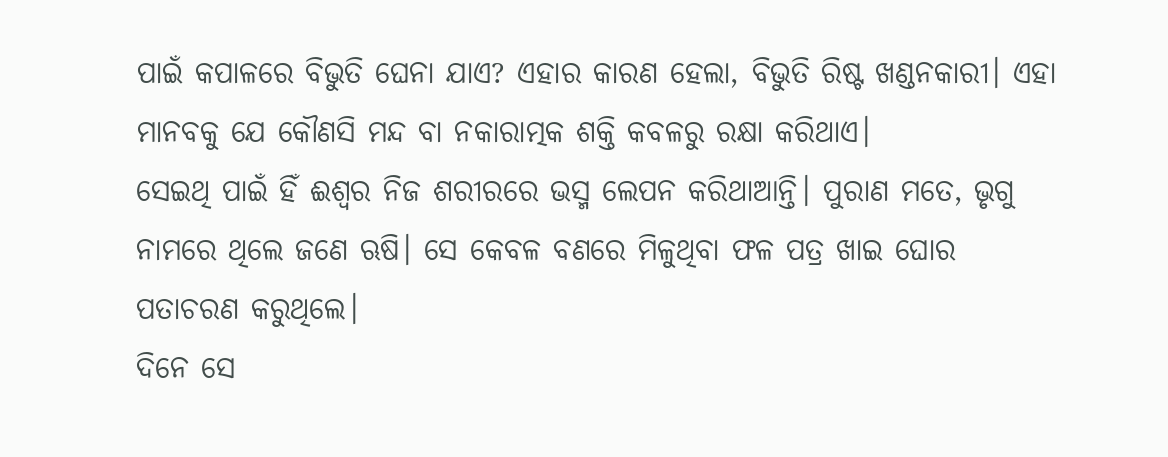ପାଇଁ କପାଳରେ ବିଭୁତି ଘେନା ଯାଏ? ଏହାର କାରଣ ହେଲା, ବିଭୁତି ରିଷ୍ଟ ଖଣ୍ଡନକାରୀ। ଏହା ମାନବକୁ ଯେ କୌଣସି ମନ୍ଦ ବା ନକାରାତ୍ମକ ଶକ୍ତି କବଳରୁ ରକ୍ଷା କରିଥାଏ।
ସେଇଥି ପାଇଁ ହିଁ ଈଶ୍ୱର ନିଜ ଶରୀରରେ ଭସ୍ମ ଲେପନ କରିଥାଆନ୍ତି। ପୁରାଣ ମତେ, ଭୃଗୁ ନାମରେ ଥିଲେ ଜଣେ ଋଷି। ସେ କେବଳ ବଣରେ ମିଳୁଥିବା ଫଳ ପତ୍ର ଖାଇ ଘୋର ପତାଚରଣ କରୁଥିଲେ।
ଦିନେ ସେ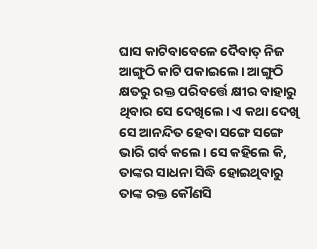ଘାସ କାଟିବାବେଳେ ଦୈବାତ୍ ନିଜ ଆଙ୍ଗୁଠି କାଟି ପକାଇଲେ। ଆଙ୍ଗୁଠି କ୍ଷତରୁ ରକ୍ତ ପରିବର୍ତ୍ତେ କ୍ଷୀର ବାହାରୁ ଥିବାର ସେ ଦେଖିଲେ। ଏ କଥା ଦେଖି ସେ ଆନନ୍ଦିତ ହେବା ସଙ୍ଗେ ସଙ୍ଗେ ଭାରି ଗର୍ବ କଲେ। ସେ କହିଲେ କି, ତାଙ୍କର ସାଧନା ସିଦ୍ଧି ହୋଇଥିବାରୁ ତାଙ୍କ ରକ୍ତ କୌଣସି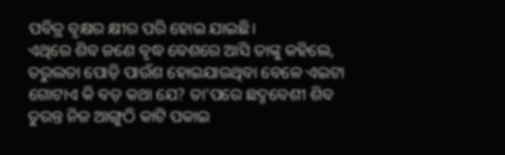ପବିତ୍ର ବୃକ୍ଷର କ୍ଷୀର ପରି ହୋଇ ଯାଇଛି।
ଏଥିରେ ଶିବ ଜଣେ ବୃଦ୍ଧ ବେଶରେ ଆସି ତାଙ୍କୁ କହିଲେ, ତରୁଲତା ପୋଡ଼ି ପାଉଁଶ ହୋଇଯାଉଥିବା ବେଳେ ଏଇଟା ଗୋଟାଏ କି ବଡ଼ କଥା ଯେ? ତା’ପରେ ଛଦ୍ମବେଶୀ ଶିବ ତୁରନ୍ତ ନିଜ ଆଙ୍ଗୁଠି କାଟି ପକାଇ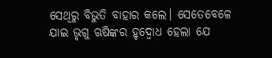ସେଥିରୁ ବିଭୁତି ବାହାର କଲେ। ସେତେବେଳେ ଯାଇ ଭୃଗୁ ଋଷିଙ୍କର ହୃଦ୍ବୋଧ ହେଲା ଯେ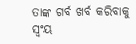ତାଙ୍କ ଗର୍ବ ଖର୍ବ କରିବାକୁ ସ୍ୱଂୟ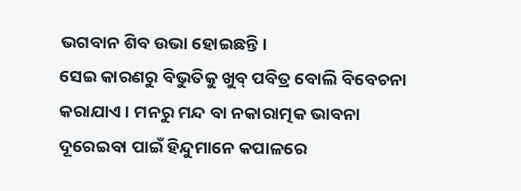ଭଗବାନ ଶିବ ଉଭା ହୋଇଛନ୍ତି।
ସେଇ କାରଣରୁ ବିଭୁତିକୁ ଖୁବ୍ ପବିତ୍ର ବୋଲି ବିବେଚନା କରାଯାଏ। ମନରୁ ମନ୍ଦ ବା ନକାରାତ୍ମକ ଭାବନା ଦୂରେଇବା ପାଇଁ ହିନ୍ଦୁମାନେ କପାଳରେ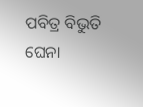ପବିତ୍ର ବିଭୁତି ଘେନା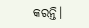କରନ୍ତି।